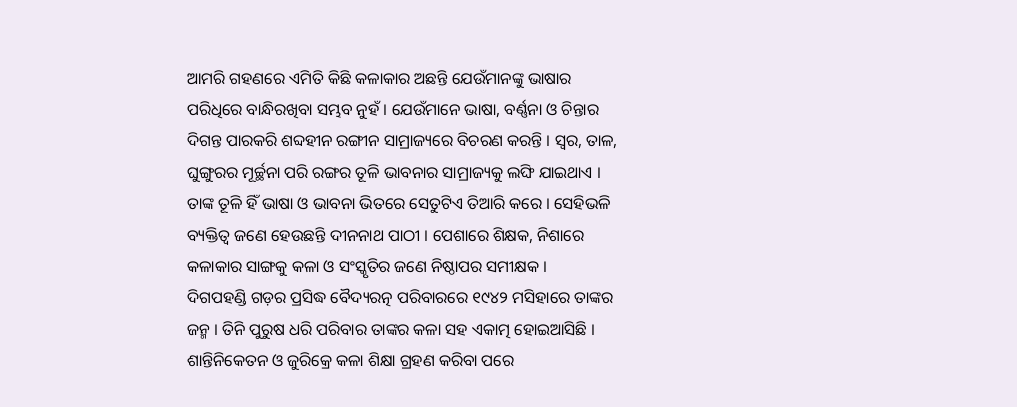ଆମରି ଗହଣରେ ଏମିତି କିଛି କଳାକାର ଅଛନ୍ତି ଯେଉଁମାନଙ୍କୁ ଭାଷାର ପରିଧିରେ ବାନ୍ଧିରଖିବା ସମ୍ଭବ ନୁହଁ । ଯେଉଁମାନେ ଭାଷା, ବର୍ଣ୍ଣନା ଓ ଚିନ୍ତାର ଦିଗନ୍ତ ପାରକରି ଶବ୍ଦହୀନ ରଙ୍ଗୀନ ସାମ୍ରାଜ୍ୟରେ ବିଚରଣ କରନ୍ତି । ସ୍ୱର, ତାଳ, ଘୁଙ୍ଗୁରର ମୂର୍ଚ୍ଛନା ପରି ରଙ୍ଗର ତୂଳି ଭାବନାର ସାମ୍ରାଜ୍ୟକୁ ଲଙ୍ଘି ଯାଇଥାଏ । ତାଙ୍କ ତୂଳି ହିଁ ଭାଷା ଓ ଭାବନା ଭିତରେ ସେତୁଟିଏ ତିଆରି କରେ । ସେହିଭଳି ବ୍ୟକ୍ତିତ୍ୱ ଜଣେ ହେଉଛନ୍ତି ଦୀନନାଥ ପାଠୀ । ପେଶାରେ ଶିକ୍ଷକ, ନିଶାରେ କଳାକାର ସାଙ୍ଗକୁ କଳା ଓ ସଂସ୍କୃତିର ଜଣେ ନିଷ୍ଠାପର ସମୀକ୍ଷକ ।
ଦିଗପହଣ୍ଡି ଗଡ଼ର ପ୍ରସିଦ୍ଧ ବୈଦ୍ୟରତ୍ନ ପରିବାରରେ ୧୯୪୨ ମସିହାରେ ତାଙ୍କର ଜନ୍ମ । ତିନି ପୁରୁଷ ଧରି ପରିବାର ତାଙ୍କର କଳା ସହ ଏକାତ୍ମ ହୋଇଆସିଛି । ଶାନ୍ତିନିକେତନ ଓ ଜୁରିକ୍ରେ କଳା ଶିକ୍ଷା ଗ୍ରହଣ କରିବା ପରେ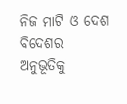ନିଜ ମାଟି ଓ ଦେଶ ବିଦେଶର ଅନୁଭୂତିକୁ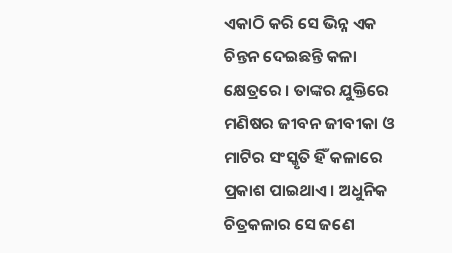ଏକାଠି କରି ସେ ଭିନ୍ନ ଏକ ଚିନ୍ତନ ଦେଇଛନ୍ତି କଳା କ୍ଷେତ୍ରରେ । ତାଙ୍କର ଯୁକ୍ତିରେ ମଣିଷର ଜୀବନ ଜୀବୀକା ଓ ମାଟିର ସଂସ୍କୃତି ହିଁ କଳାରେ ପ୍ରକାଶ ପାଇଥାଏ । ଅଧୁନିକ ଚିତ୍ରକଳାର ସେ ଜଣେ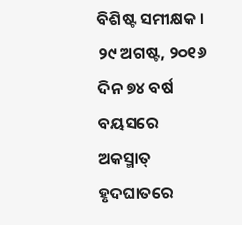ବିଶିଷ୍ଟ ସମୀକ୍ଷକ । ୨୯ ଅଗଷ୍ଟ, ୨୦୧୬ ଦିନ ୭୪ ବର୍ଷ ବୟସରେ ଅକସ୍ମାତ୍ ହୃଦଘାତରେ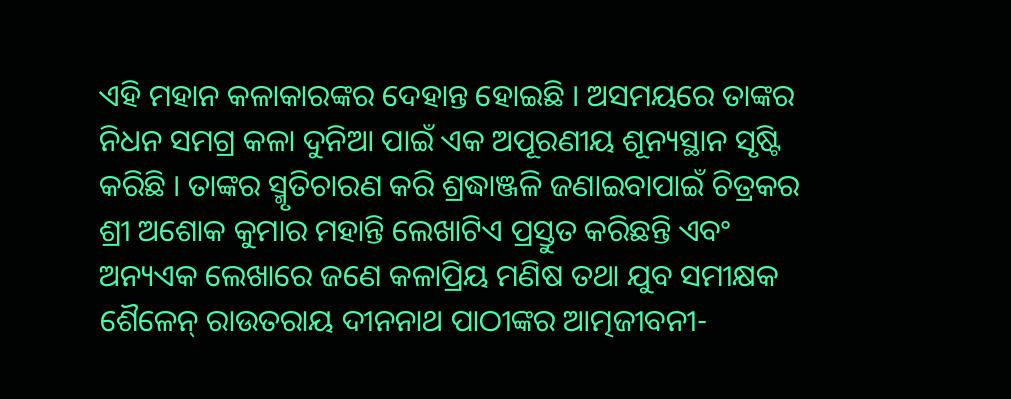ଏହି ମହାନ କଳାକାରଙ୍କର ଦେହାନ୍ତ ହୋଇଛି । ଅସମୟରେ ତାଙ୍କର ନିଧନ ସମଗ୍ର କଳା ଦୁନିଆ ପାଇଁ ଏକ ଅପୂରଣୀୟ ଶୂନ୍ୟସ୍ଥାନ ସୃଷ୍ଟି କରିଛି । ତାଙ୍କର ସ୍ମୃତିଚାରଣ କରି ଶ୍ରଦ୍ଧାଞ୍ଜଳି ଜଣାଇବାପାଇଁ ଚିତ୍ରକର ଶ୍ରୀ ଅଶୋକ କୁମାର ମହାନ୍ତି ଲେଖାଟିଏ ପ୍ରସ୍ତୁତ କରିଛନ୍ତି ଏବଂ ଅନ୍ୟଏକ ଲେଖାରେ ଜଣେ କଳାପ୍ରିୟ ମଣିଷ ତଥା ଯୁବ ସମୀକ୍ଷକ ଶୈଳେନ୍ ରାଉତରାୟ ଦୀନନାଥ ପାଠୀଙ୍କର ଆତ୍ମଜୀବନୀ-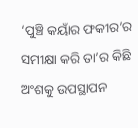‘ପୁଞ୍ଚି କୟାଁର ଫକୀର’ର ସମୀକ୍ଷା କରି ତା’ର କିଛି ଅଂଶକୁ ଉପସ୍ଥାପନ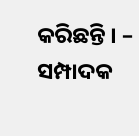କରିଛନ୍ତି । – ସମ୍ପାଦକ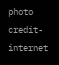photo credit- internet